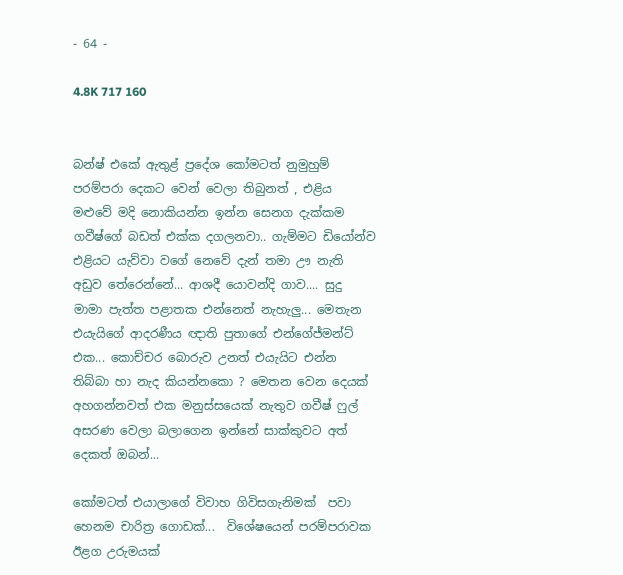- 64 -

4.8K 717 160


බන්ෂ් එකේ ඇතුළ් ප්‍රදේශ කෝමටත් නුමුහුම් පරම්පරා දෙකට වෙන් වෙලා තිබුනත් , එළිය මළුවේ මදි නොකියන්න ඉන්න සෙනග දැක්කම ගවීෂ්ගේ බඩත් එක්ක දගලනවා.. ගැම්මට ඩියෝන්ව එළියට යැව්වා වගේ නෙවේ දැන් තමා ඌ නැති අඩුව තේරෙන්නේ... ආශදී යොවන්දි ගාව.... සුදු මාමා පැත්ත පළාතක එන්නෙත් නැහැලු... මෙතැන එයැයිගේ ආදරණීය ඥාති පුතාගේ එන්ගේජ්මන්ට් එක... කොච්චර බොරුව උනත් එයැයිට එන්න තිබ්බා හා නැද කියන්නකො ? මෙතන වෙන දෙයක් අහගන්නවත් එක මනුස්සයෙක් නැතුව ගවීෂ් ෆුල් අසරණ වෙලා බලාගෙන ඉන්නේ සාක්කුවට අත් දෙකත් ඔබන්...

කෝමටත් එයාලාගේ විවාහ ගිවිසගැනිමක්  පවා හෙනම චාරිත්‍ර ගොඩක්...  විශේෂයෙන් පරම්පරාවක ඊළග උරුමයක්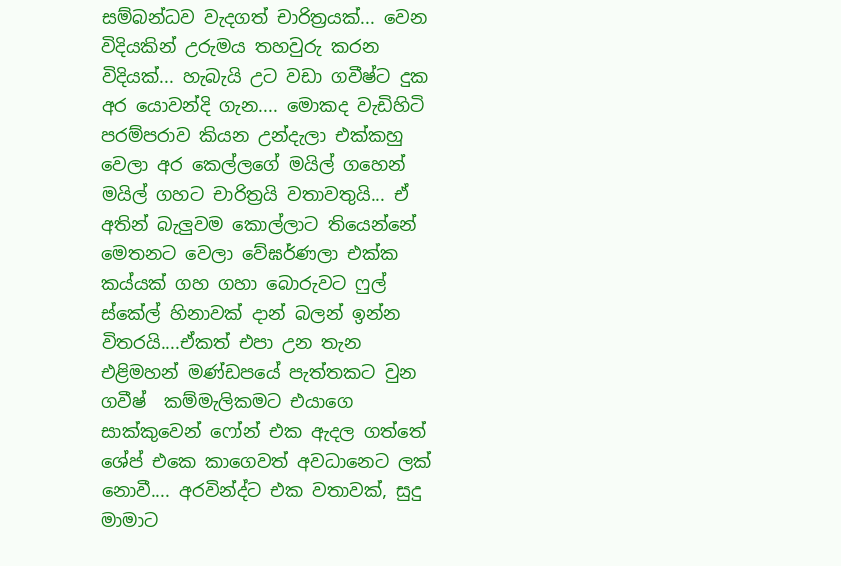සම්බන්ධව වැදගත් චාරිත්‍රයක්... වෙන විදියකින් උරුමය තහවුරු කරන විදියක්... හැබැයි උට වඩා ගවීෂ්ට දුක අර යොවන්දි ගැන.... මොකද වැඩිහිටි පරම්පරාව කියන උන්දැලා එක්කහු වෙලා අර කෙල්ලගේ මයිල් ගහෙන් මයිල් ගහට චාරිත්‍රයි වතාවතුයි... ඒ අතින් බැලුවම කොල්ලාට තියෙන්නේ මෙතනට වෙලා වේඝර්ණලා එක්ක කය්යක් ගහ ගහා බොරුවට ෆුල් ස්කේල් හිනාවක් දාන් බලන් ඉන්න විතරයි....ඒකත් එපා උන තැන එළිමහන් මණ්ඩපයේ පැත්තකට වුන ගවීෂ්  කම්මැලිකමට එයාගෙ සාක්කුවෙන් ෆෝන් එක ඇදල ගත්තේ ශේප් එකෙ කාගෙවත් අවධානෙට ලක් නොවී.... අරවින්ද්ට එක වතාවක්, සුදු මාමාට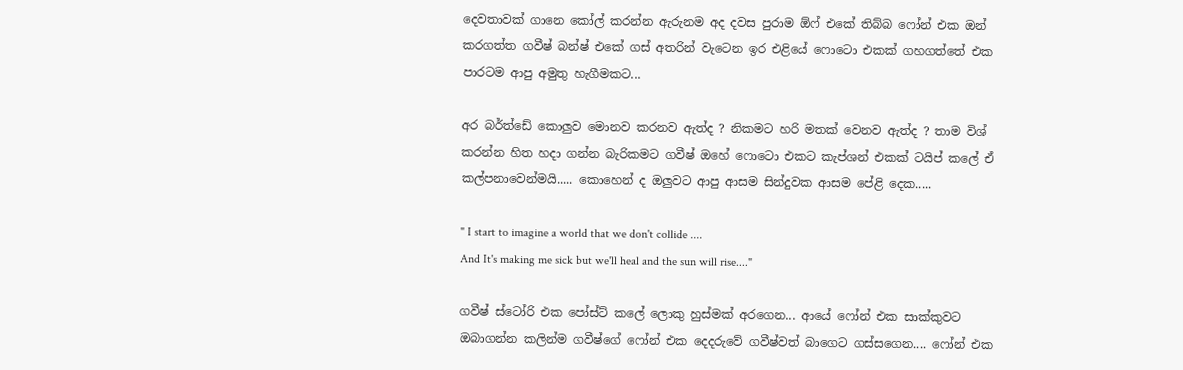දෙවතාවක් ගානෙ කෝල් කරන්න ඇරුනම අද දවස පුරාම ඕෆ් එකේ තිබ්බ ෆෝන් එක ඔන් කරගත්ත ගවීෂ් බන්ෂ් එකේ ගස් අතරින් වැටෙන ඉර එළියේ ෆොටො එකක් ගහගත්තේ එක පාරටම ආපු අමුතු හැගීමකට...

අර බර්ත්ඩේ කොලුව මොනව කරනව ඇත්ද ? නිකමට හරි මතක් වෙනව ඇත්ද ? තාම විශ් කරන්න හිත හදා ගන්න බැරිකමට ගවීෂ් ඔහේ ෆොටො එකට කැප්ශන් එකක් ටයිප් කලේ ඒ කල්පනාවෙන්මයි..... කොහෙන් ද ඔලුවට ආපු ආසම සින්දුවක ආසම පේළි දෙක.....

" I start to imagine a world that we don't collide ....
And It's making me sick but we'll heal and the sun will rise...."

ගවීෂ් ස්ටෝරි එක පෝස්ට් කලේ ලොකු හුස්මක් අරගෙන... ආයේ ෆෝන් එක සාක්කුවට ඔබාගන්න කලින්ම ගවීෂ්ගේ ෆෝන් එක දෙදරුවේ ගවීෂ්වත් බාගෙට ගස්සගෙන.... ෆෝන් එක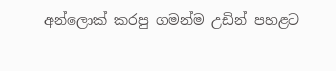අන්ලොක් කරපු ගමන්ම උඩින් පහළට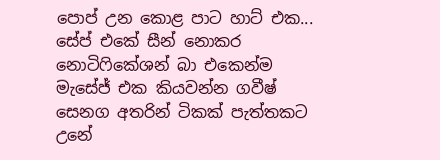පොප් උන කොළ පාට හාට් එක... සේප් එකේ සීන් නොකර නොටිෆිකේශන් බා එකෙන්ම මැසේජ් එක කියවන්න ගවීෂ් සෙනග අතරින් ටිකක් පැත්තකට උනේ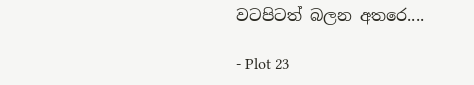වටපිටත් බලන අතරෙ....

- Plot 23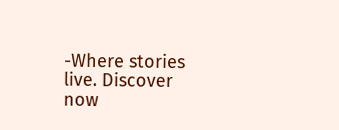-Where stories live. Discover now